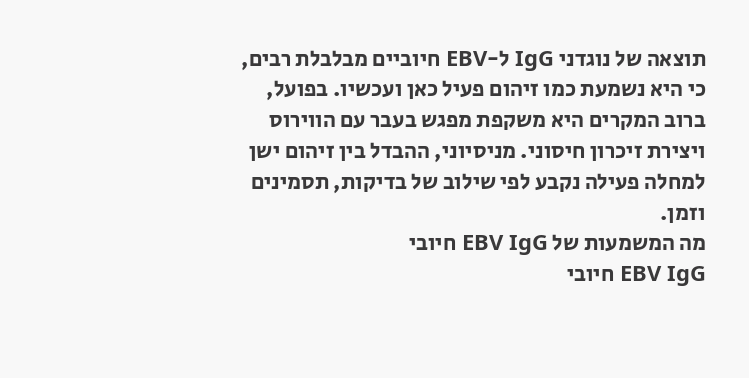תוצאה של נוגדני IgG ל-EBV חיוביים מבלבלת רבים, כי היא נשמעת כמו זיהום פעיל כאן ועכשיו. בפועל, ברוב המקרים היא משקפת מפגש בעבר עם הווירוס ויצירת זיכרון חיסוני. מניסיוני, ההבדל בין זיהום ישן למחלה פעילה נקבע לפי שילוב של בדיקות, תסמינים וזמן.
מה המשמעות של EBV IgG חיובי
EBV IgG חיובי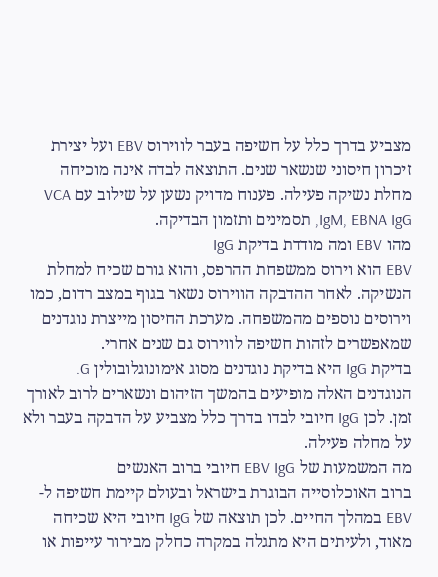מצביע בדרך כלל על חשיפה בעבר לווירוס EBV ועל יצירת זיכרון חיסוני שנשאר שנים. התוצאה לבדה אינה מוכיחה מחלת נשיקה פעילה. פענוח מדויק נשען על שילוב עם VCA IgM, EBNA IgG, תסמינים ותזמון הבדיקה.
מהו EBV ומה מודדת בדיקת IgG
EBV הוא וירוס ממשפחת ההרפס, והוא גורם שכיח למחלת הנשיקה. לאחר ההדבקה הווירוס נשאר בגוף במצב רדום, כמו וירוסים נוספים מהמשפחה. מערכת החיסון מייצרת נוגדנים שמאפשרים לזהות חשיפה לווירוס גם שנים אחרי.
בדיקת IgG היא בדיקת נוגדנים מסוג אימונוגלובולין G. הנוגדנים האלה מופיעים בהמשך הזיהום ונשארים לרוב לאורך זמן. לכן IgG חיובי לבדו בדרך כלל מצביע על הדבקה בעבר ולא על מחלה פעילה.
מה המשמעות של EBV IgG חיובי ברוב האנשים
ברוב האוכלוסייה הבוגרת בישראל ובעולם קיימת חשיפה ל-EBV במהלך החיים. לכן תוצאה של IgG חיובי היא שכיחה מאוד, ולעיתים היא מתגלה במקרה כחלק מבירור עייפות או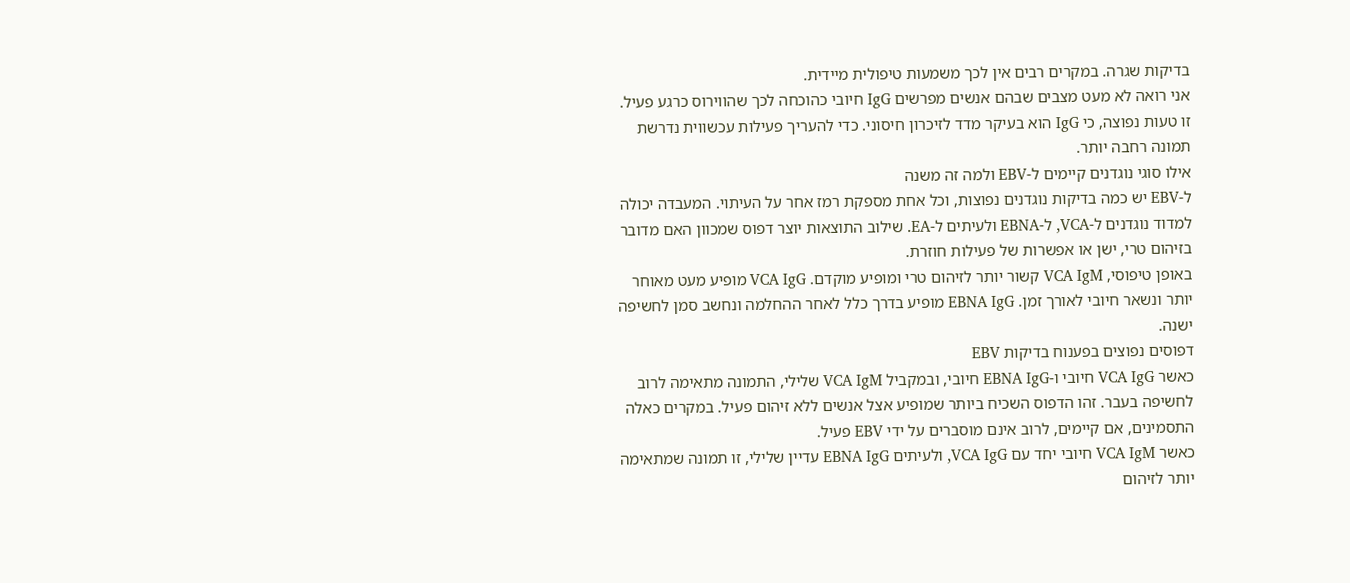בדיקות שגרה. במקרים רבים אין לכך משמעות טיפולית מיידית.
אני רואה לא מעט מצבים שבהם אנשים מפרשים IgG חיובי כהוכחה לכך שהווירוס כרגע פעיל. זו טעות נפוצה, כי IgG הוא בעיקר מדד לזיכרון חיסוני. כדי להעריך פעילות עכשווית נדרשת תמונה רחבה יותר.
אילו סוגי נוגדנים קיימים ל-EBV ולמה זה משנה
ל-EBV יש כמה בדיקות נוגדנים נפוצות, וכל אחת מספקת רמז אחר על העיתוי. המעבדה יכולה למדוד נוגדנים ל-VCA, ל-EBNA ולעיתים ל-EA. שילוב התוצאות יוצר דפוס שמכוון האם מדובר בזיהום טרי, ישן או אפשרות של פעילות חוזרת.
באופן טיפוסי, VCA IgM קשור יותר לזיהום טרי ומופיע מוקדם. VCA IgG מופיע מעט מאוחר יותר ונשאר חיובי לאורך זמן. EBNA IgG מופיע בדרך כלל לאחר ההחלמה ונחשב סמן לחשיפה ישנה.
דפוסים נפוצים בפענוח בדיקות EBV
כאשר VCA IgG חיובי ו-EBNA IgG חיובי, ובמקביל VCA IgM שלילי, התמונה מתאימה לרוב לחשיפה בעבר. זהו הדפוס השכיח ביותר שמופיע אצל אנשים ללא זיהום פעיל. במקרים כאלה התסמינים, אם קיימים, לרוב אינם מוסברים על ידי EBV פעיל.
כאשר VCA IgM חיובי יחד עם VCA IgG, ולעיתים EBNA IgG עדיין שלילי, זו תמונה שמתאימה יותר לזיהום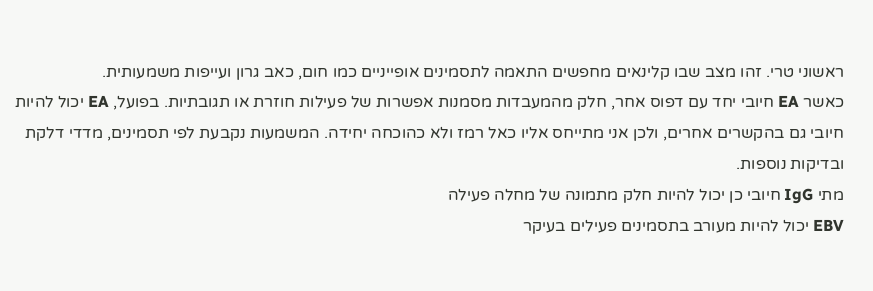ראשוני טרי. זהו מצב שבו קלינאים מחפשים התאמה לתסמינים אופייניים כמו חום, כאב גרון ועייפות משמעותית.
כאשר EA חיובי יחד עם דפוס אחר, חלק מהמעבדות מסמנות אפשרות של פעילות חוזרת או תגובתיות. בפועל, EA יכול להיות חיובי גם בהקשרים אחרים, ולכן אני מתייחס אליו כאל רמז ולא כהוכחה יחידה. המשמעות נקבעת לפי תסמינים, מדדי דלקת ובדיקות נוספות.
מתי IgG חיובי כן יכול להיות חלק מתמונה של מחלה פעילה
EBV יכול להיות מעורב בתסמינים פעילים בעיקר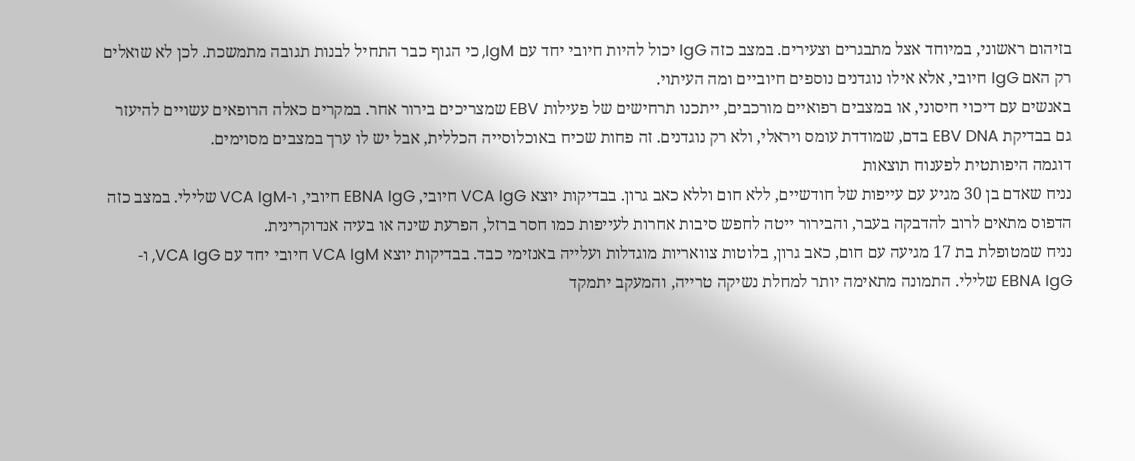בזיהום ראשוני, במיוחד אצל מתבגרים וצעירים. במצב כזה IgG יכול להיות חיובי יחד עם IgM, כי הגוף כבר התחיל לבנות תגובה מתמשכת. לכן לא שואלים רק האם IgG חיובי, אלא אילו נוגדנים נוספים חיוביים ומה העיתוי.
באנשים עם דיכוי חיסוני, או במצבים רפואיים מורכבים, ייתכנו תרחישים של פעילות EBV שמצריכים בירור אחר. במקרים כאלה הרופאים עשויים להיעזר גם בבדיקת EBV DNA בדם, שמודדת עומס ויראלי, ולא רק נוגדנים. זה פחות שכיח באוכלוסייה הכללית, אבל יש לו ערך במצבים מסוימים.
דוגמה היפותטית לפענוח תוצאות
נניח שאדם בן 30 מגיע עם עייפות של חודשיים, ללא חום וללא כאב גרון. בבדיקות יוצא VCA IgG חיובי, EBNA IgG חיובי, ו-VCA IgM שלילי. במצב כזה הדפוס מתאים לרוב להדבקה בעבר, והבירור ייטה לחפש סיבות אחרות לעייפות כמו חסר ברזל, הפרעת שינה או בעיה אנדוקרינית.
נניח שמטופלת בת 17 מגיעה עם חום, כאב גרון, בלוטות צוואריות מוגדלות ועלייה באנזימי כבד. בבדיקות יוצא VCA IgM חיובי יחד עם VCA IgG, ו-EBNA IgG שלילי. התמונה מתאימה יותר למחלת נשיקה טרייה, והמעקב יתמקד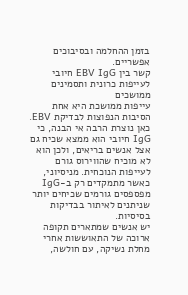בזמן ההחלמה ובסיבוכים אפשריים.
קשר בין EBV IgG חיובי לעייפות כרונית ותסמינים ממושכים
עייפות ממושכת היא אחת הסיבות הנפוצות לבדיקת EBV. כאן נוצרת הרבה אי הבנה, כי IgG חיובי הוא ממצא שכיח גם אצל אנשים בריאים, ולכן הוא לא מוכיח שהווירוס גורם לעייפות הנוכחית. מניסיוני, כאשר מתמקדים רק ב-IgG מפספסים גורמים שכיחים יותר שניתנים לאיתור בבדיקות בסיסיות.
יש אנשים שמתארים תקופה ארוכה של התאוששות אחרי מחלת נשיקה, עם חולשה,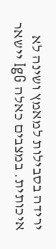ירידה בסבילות למאמץ ושינה לא איכותית. במצבים כאלה IgG יישאר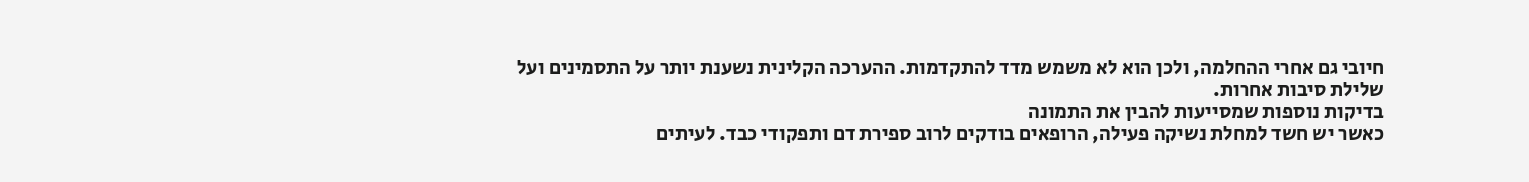חיובי גם אחרי ההחלמה, ולכן הוא לא משמש מדד להתקדמות. ההערכה הקלינית נשענת יותר על התסמינים ועל שלילת סיבות אחרות.
בדיקות נוספות שמסייעות להבין את התמונה
כאשר יש חשד למחלת נשיקה פעילה, הרופאים בודקים לרוב ספירת דם ותפקודי כבד. לעיתים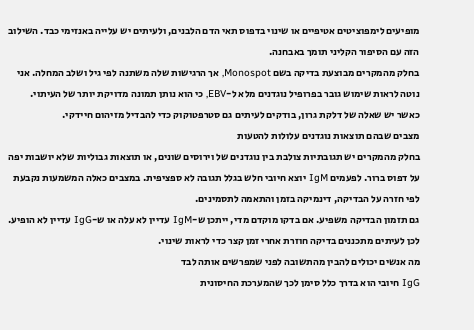מופיעים לימפוציטים אטיפיים או שינוי בדפוס תאי הדם הלבנים, ולעיתים יש עלייה באנזימי כבד. השילוב הזה עם הסיפור הקליני תומך באבחנה.
בחלק מהמקרים מבוצעת בדיקה בשם Monospot, אך הרגישות שלה משתנה לפי גיל ושלב המחלה. אני נוטה לראות שימוש גובר בפרופיל נוגדנים מלא ל-EBV, כי הוא נותן תמונה מדויקת יותר של העיתוי. כאשר יש שאלה של דלקת גרון, בודקים לעיתים גם סטרפטוקוק כדי להבדיל מזיהום חיידקי.
מצבים שבהם תוצאות נוגדנים עלולות להטעות
בחלק מהמקרים יש תגובתיות צולבת בין נוגדנים של וירוסים שונים, או תוצאות גבוליות שלא יושבות יפה על דפוס ברור. לפעמים IgM יוצא חיובי חלש בגלל תגובה לא ספציפית. במצבים כאלה המשמעות נקבעת לפי חזרה על הבדיקה, דינמיקה בזמן והתאמה לתסמינים.
גם תזמון הבדיקה משפיע. אם בדקו מוקדם מדי, ייתכן ש-IgM עדיין לא עלה או ש-IgG עדיין לא הופיע. לכן לעיתים מתכננים בדיקה חוזרת אחרי זמן קצר כדי לראות שינוי.
מה אנשים יכולים להבין מהתשובה לפני שמפרשים אותה לבד
IgG חיובי הוא בדרך כלל סימן לכך שהמערכת החיסונית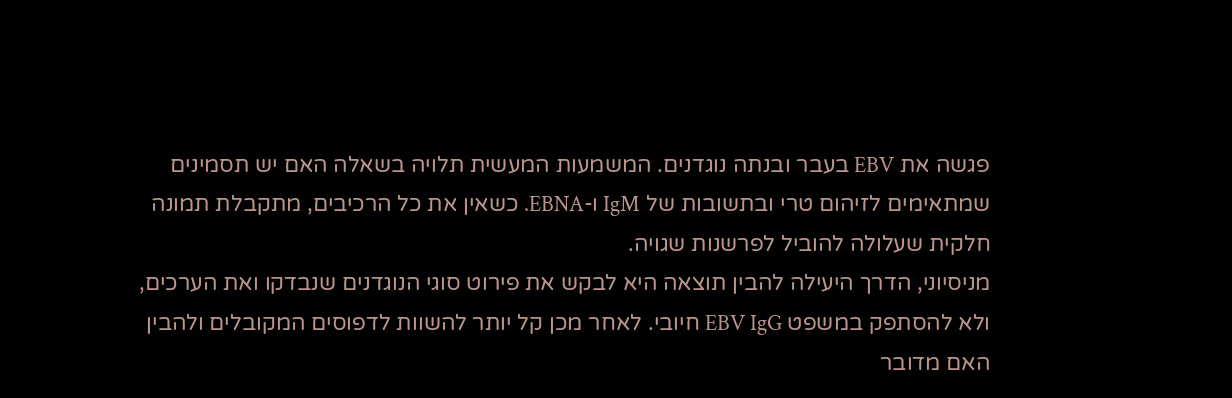פגשה את EBV בעבר ובנתה נוגדנים. המשמעות המעשית תלויה בשאלה האם יש תסמינים שמתאימים לזיהום טרי ובתשובות של IgM ו-EBNA. כשאין את כל הרכיבים, מתקבלת תמונה חלקית שעלולה להוביל לפרשנות שגויה.
מניסיוני, הדרך היעילה להבין תוצאה היא לבקש את פירוט סוגי הנוגדנים שנבדקו ואת הערכים, ולא להסתפק במשפט EBV IgG חיובי. לאחר מכן קל יותר להשוות לדפוסים המקובלים ולהבין האם מדובר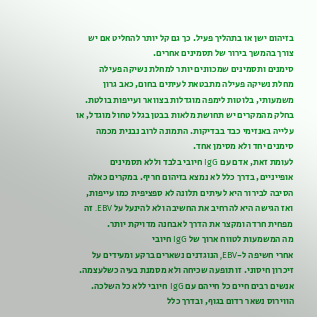בזיהום ישן או בתהליך פעיל. כך גם קל יותר להחליט אם יש צורך בהמשך בירור של תסמינים אחרים.
סימנים ותסמינים שמכוונים יותר למחלת נשיקה פעילה
מחלת נשיקה פעילה מתבטאת לעיתים בחום, כאב גרון משמעותי, בלוטות לימפה מוגדלות בצוואר ועייפות בולטת. בחלק מהמקרים יש תחושת מלאות בבטן בגלל טחול מוגדל, או עלייה באנזימי כבד בבדיקות. התמונה לרוב נבנית מכמה סימנים יחד ולא מסימן אחד.
לעומת זאת, אדם עם IgG חיובי בלבד וללא תסמינים אופייניים, בדרך כלל לא נמצא בזיהום חריף. במקרים כאלה הסיבה לבירור היא לעיתים תלונה לא ספציפית כמו עייפות, ואז הגישה היא להרחיב את החשיבה ולא להינעל על EBV. זה מפחית חרדה ומקצר את הדרך לאבחנה מדויקת יותר.
מה המשמעות לטווח ארוך של IgG חיובי
אחרי חשיפה ל-EBV, הנוגדנים נשארים ברקע ומעידים על זיכרון חיסוני. זו תופעה שכיחה ולא מסמנת בעיה כשלעצמה. אנשים רבים חיים כל חייהם עם IgG חיובי ללא כל השלכה.
הווירוס נשאר רדום בגוף, ובדרך כלל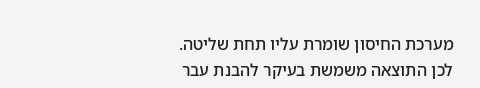מערכת החיסון שומרת עליו תחת שליטה. לכן התוצאה משמשת בעיקר להבנת עבר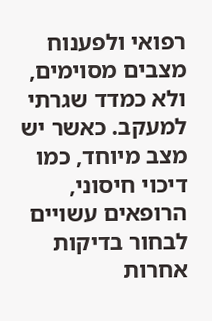רפואי ולפענוח מצבים מסוימים, ולא כמדד שגרתי למעקב. כאשר יש מצב מיוחד, כמו דיכוי חיסוני, הרופאים עשויים לבחור בדיקות אחרות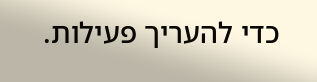כדי להעריך פעילות.